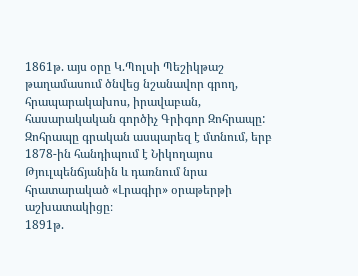1861թ. այս օրը Կ.Պոլսի Պեշիկթաշ թաղամասում ծնվեց նշանավոր գրող, հրապարակախոս, իրավաբան, հասարակական գործիչ Գրիգոր Զոհրապը:
Զոհրապը գրական ասպարեզ է մտնում, երբ 1878-ին հանդիպում է Նիկողայոս Թյուլպենճյանին և դառնում նրա հրատարակած «Լրագիր» օրաթերթի աշխատակիցը։
1891թ.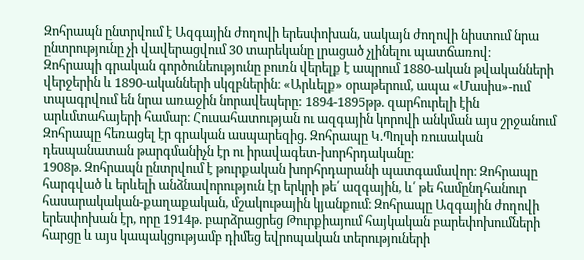Զոհրապն ընտրվում է Ազգային ժողովի երեսփոխան, սակայն ժողովի նիստում նրա ընտրությունը չի վավերացվում 30 տարեկանը լրացած չլինելու պատճառով։
Զոհրապի գրական գործունեությունը բուռն վերելք է ապրում 1880-ական թվականների վերջերին և 1890-ականների սկզբներին։ «Արևելք» օրաթերում, ապա «Մասիս»-ում տպագրվում են նրա առաջին նորավեպերը: 1894-1895թթ. զարհուրելի էին արևմտահայերի համար։ Հուսահատության ու ազգային կորովի անկման այս շրջանում Զոհրապը հեռացել էր գրական ասպարեզից. Զոհրապը Կ.Պոլսի ռուսական դեսպանատան թարգմանիչն էր ու իրավագետ-խորհրդականը։
1908թ. Զոհրապն ընտրվում է թուրքական խորհրդարանի պատգամավոր։ Զոհրապը հարգված և երևելի անձնավորություն էր երկրի թե՛ ազգային, և՛ թե համընդհանուր հասարակական-քաղաքական, մշակութային կյանքում։ Զոհրապը Ազգային ժողովի երեսփոխան էր, որը 1914թ. բարձրացրեց Թուրքիայում հայկական բարեփոխումների հարցը և այս կապակցությամբ դիմեց եվրոպական տերություների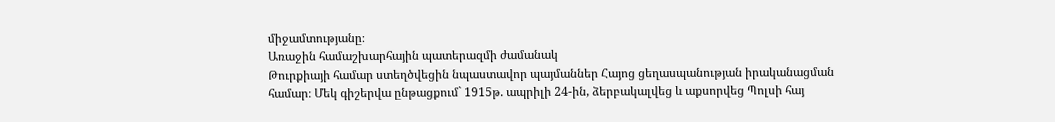միջամտությանը։
Առաջին համաշխարհային պատերազմի ժամանակ
Թուրքիայի համար ստեղծվեցին նպաստավոր պայմաններ Հայոց ցեղասպանության իրականացման համար։ Մեկ գիշերվա ընթացքում` 1915թ. ապրիլի 24-ին, ձերբակալվեց և աքսորվեց Պոլսի հայ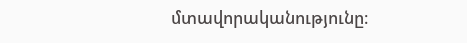մտավորականությունը։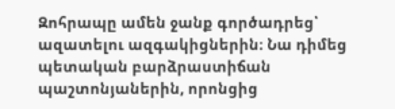Զոհրապը ամեն ջանք գործադրեց՝ ազատելու ազգակիցներին։ Նա դիմեց պետական բարձրաստիճան պաշտոնյաներին, որոնցից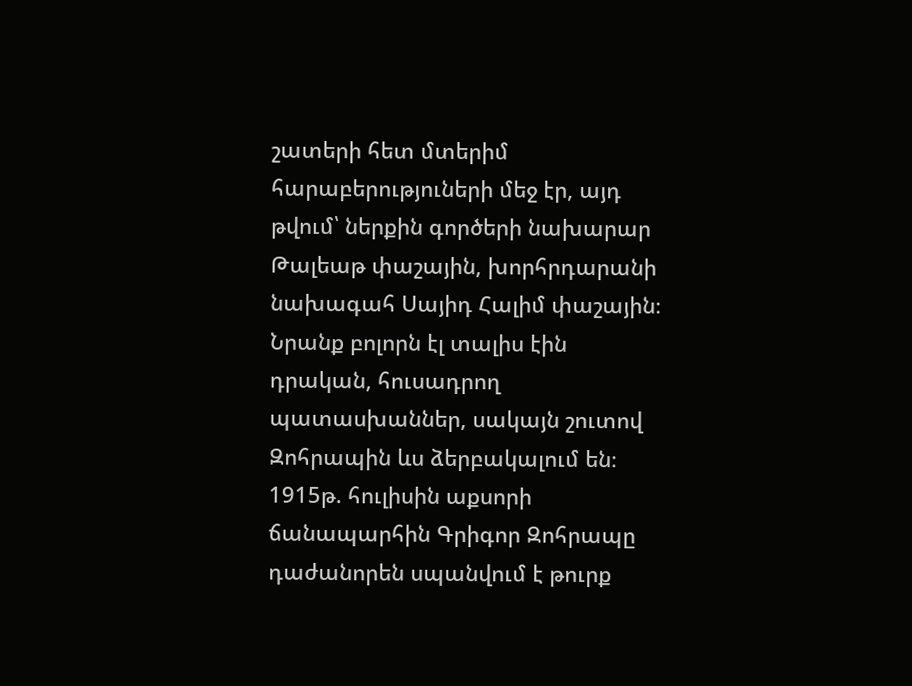շատերի հետ մտերիմ հարաբերություների մեջ էր, այդ թվում՝ ներքին գործերի նախարար Թալեաթ փաշային, խորհրդարանի նախագահ Սայիդ Հալիմ փաշային։ Նրանք բոլորն էլ տալիս էին դրական, հուսադրող պատասխաններ, սակայն շուտով Զոհրապին ևս ձերբակալում են։
1915թ. հուլիսին աքսորի ճանապարհին Գրիգոր Զոհրապը դաժանորեն սպանվում է թուրք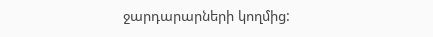ջարդարարների կողմից: